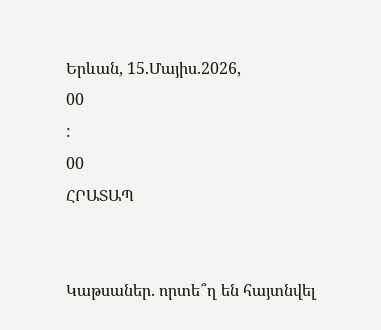Երևան, 15.Մայիս.2026,
00
:
00
ՀՐԱՏԱՊ


Կաթսաներ. որտե՞ղ են հայտնվել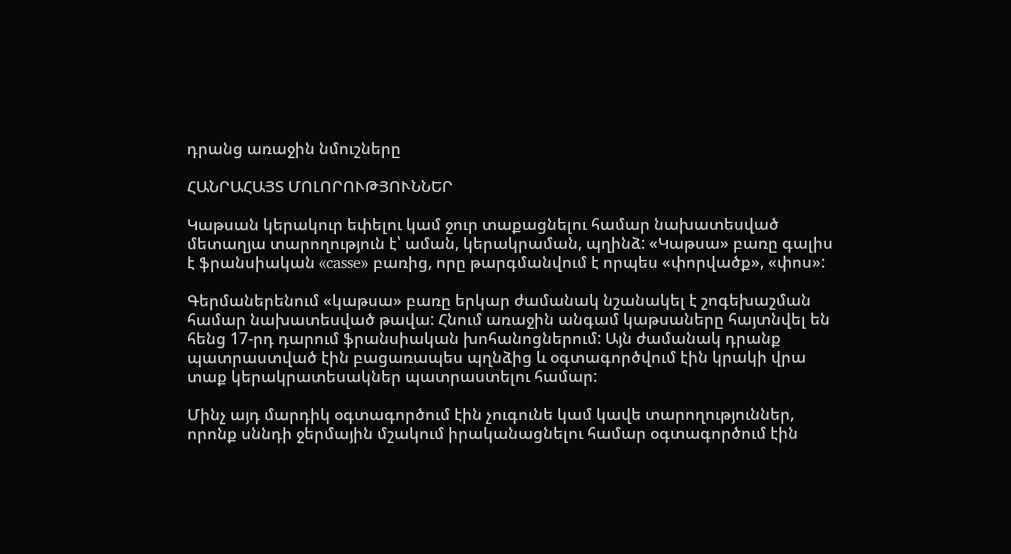դրանց առաջին նմուշները

ՀԱՆՐԱՀԱՅՏ ՄՈԼՈՐՈՒԹՅՈՒՆՆԵՐ

Կաթսան կերակուր եփելու կամ ջուր տաքացնելու համար նախատեսված մետաղյա տարողություն է՝ աման, կերակրաման, պղինձ: «Կաթսա» բառը գալիս է ֆրանսիական «casse» բառից, որը թարգմանվում է որպես «փորվածք», «փոս»:

Գերմաներենում «կաթսա» բառը երկար ժամանակ նշանակել է շոգեխաշման համար նախատեսված թավա: Հնում առաջին անգամ կաթսաները հայտնվել են հենց 17-րդ դարում ֆրանսիական խոհանոցներում: Այն ժամանակ դրանք պատրաստված էին բացառապես պղնձից և օգտագործվում էին կրակի վրա տաք կերակրատեսակներ պատրաստելու համար:

Մինչ այդ մարդիկ օգտագործում էին չուգունե կամ կավե տարողություններ, որոնք սննդի ջերմային մշակում իրականացնելու համար օգտագործում էին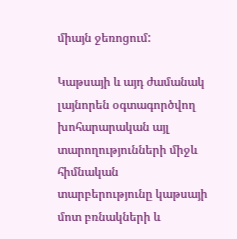միայն ջեռոցում:

Կաթսայի և այդ ժամանակ լայնորեն օգտագործվող խոհարարական այլ տարողությունների միջև հիմնական տարբերությունը կաթսայի մոտ բռնակների և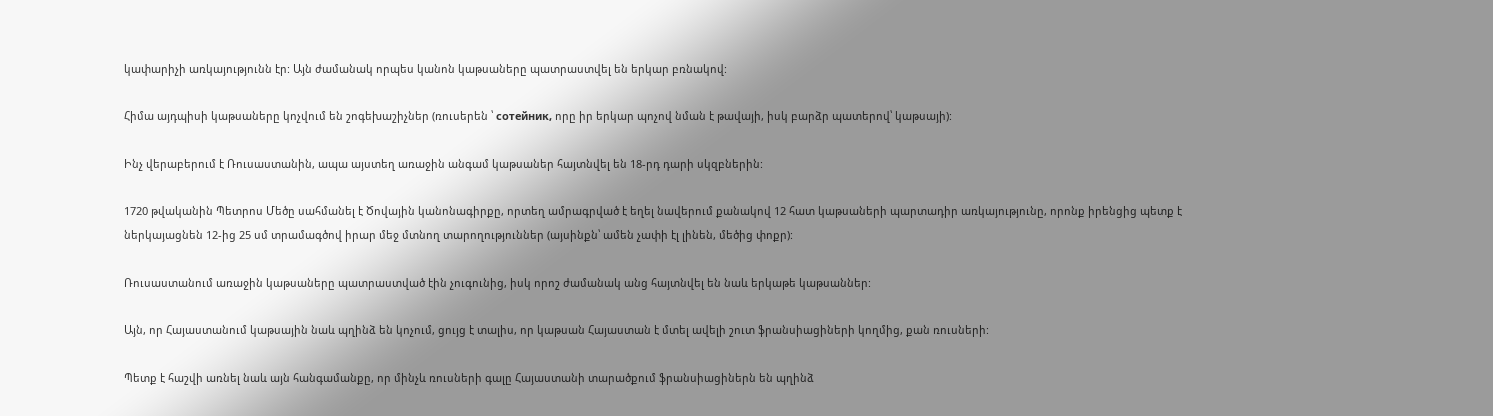կափարիչի առկայությունն էր: Այն ժամանակ որպես կանոն կաթսաները պատրաստվել են երկար բռնակով:

Հիմա այդպիսի կաթսաները կոչվում են շոգեխաշիչներ (ռուսերեն ՝ сотейник, որը իր երկար պոչով նման է թավայի, իսկ բարձր պատերով՝ կաթսայի):

Ինչ վերաբերում է Ռուսաստանին, ապա այստեղ առաջին անգամ կաթսաներ հայտնվել են 18-րդ դարի սկզբներին:

1720 թվականին Պետրոս Մեծը սահմանել է Ծովային կանոնագիրքը, որտեղ ամրագրված է եղել նավերում քանակով 12 հատ կաթսաների պարտադիր առկայությունը, որոնք իրենցից պետք է ներկայացնեն 12-ից 25 սմ տրամագծով իրար մեջ մտնող տարողություններ (այսինքն՝ ամեն չափի էլ լինեն, մեծից փոքր):

Ռուսաստանում առաջին կաթսաները պատրաստված էին չուգունից, իսկ որոշ ժամանակ անց հայտնվել են նաև երկաթե կաթսաններ:

Այն, որ Հայաստանում կաթսային նաև պղինձ են կոչում, ցույց է տալիս, որ կաթսան Հայաստան է մտել ավելի շուտ ֆրանսիացիների կողմից, քան ռուսների:

Պետք է հաշվի առնել նաև այն հանգամանքը, որ մինչև ռուսների գալը Հայաստանի տարածքում ֆրանսիացիներն են պղինձ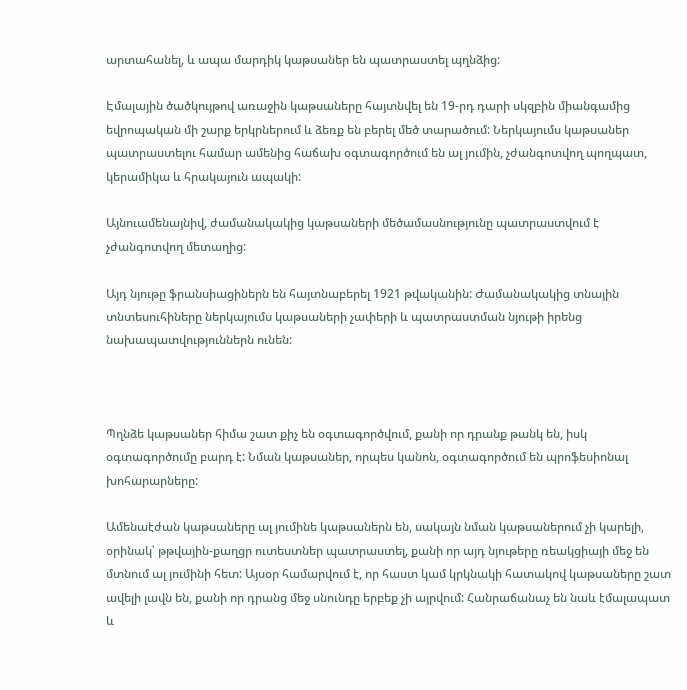արտահանել, և ապա մարդիկ կաթսաներ են պատրաստել պղնձից:

Էմալային ծածկույթով առաջին կաթսաները հայտնվել են 19-րդ դարի սկզբին միանգամից եվրոպական մի շարք երկրներում և ձեռք են բերել մեծ տարածում: Ներկայումս կաթսաներ պատրաստելու համար ամենից հաճախ օգտագործում են ալ յումին, չժանգոտվող պողպատ, կերամիկա և հրակայուն ապակի:

Այնուամենայնիվ, ժամանակակից կաթսաների մեծամասնությունը պատրաստվում է չժանգոտվող մետաղից:

Այդ նյութը ֆրանսիացիներն են հայտնաբերել 1921 թվականին: Ժամանակակից տնային տնտեսուհիները ներկայումս կաթսաների չափերի և պատրաստման նյութի իրենց նախապատվություններն ունեն:



Պղնձե կաթսաներ հիմա շատ քիչ են օգտագործվում, քանի որ դրանք թանկ են, իսկ օգտագործումը բարդ է: Նման կաթսաներ, որպես կանոն, օգտագործում են պրոֆեսիոնալ խոհարարները:

Ամենաէժան կաթսաները ալ յումինե կաթսաներն են, սակայն նման կաթսաներում չի կարելի, օրինակ՝ թթվային-քաղցր ուտեստներ պատրաստել, քանի որ այդ նյութերը ռեակցիայի մեջ են մտնում ալ յումինի հետ: Այսօր համարվում է, որ հաստ կամ կրկնակի հատակով կաթսաները շատ ավելի լավն են, քանի որ դրանց մեջ սնունդը երբեք չի այրվում: Հանրաճանաչ են նաև էմալապատ և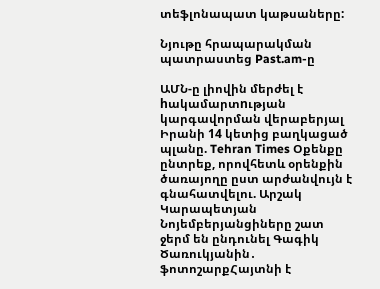տեֆլոնապատ կաթսաները:

Նյութը հրապարակման պատրաստեց Past.am-ը

ԱՄՆ-ը լիովին մերժել է hակամարտnւթյան կարգավորման վերաբերյալ Իրանի 14 կետից բաղկացած պլանը. Tehran Times Օքենքը ընտրեք, որովհետև օրենքին ծառայողը ըստ արժանվույն է գնահատվելու. Արշակ Կարապետյան Նոյեմբերյանցիները շատ ջերմ են ընդունել Գագիկ Ծառուկյանին․ ֆոտոշարքՀայտնի է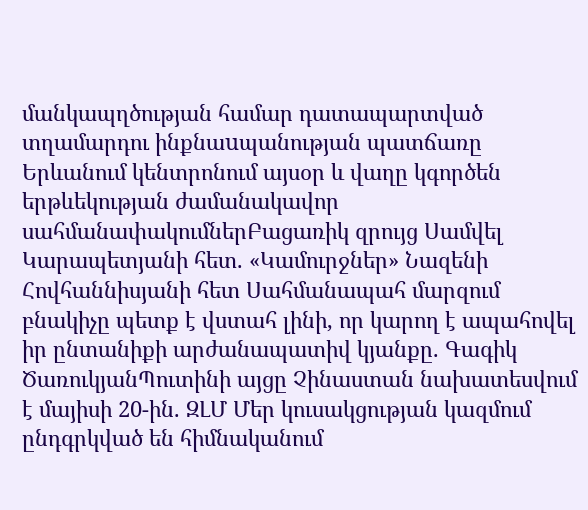մանկապղծության համար դատապարտված տղամարդու ինքնաuպանության պատճառը Երևանում կենտրոնում այսօր և վաղը կգործեն երթևեկության ժամանակավոր սահմանափակումներԲացառիկ զրույց Սամվել Կարապետյանի հետ. «Կամուրջներ» Նազենի Հովհաննիսյանի հետ Սահմանապահ մարզում բնակիչը պետք է վստահ լինի, որ կարող է ապահովել իր ընտանիքի արժանապատիվ կյանքը. Գագիկ ԾառուկյանՊուտինի այցը Չինաստան նախատեսվում է մայիսի 20-ին. ԶԼՄ Մեր կուսակցության կազմում ընդգրկված են հիմնականում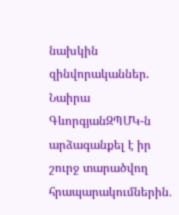նախկին զինվորականներ. Նաիրա ԳևորգյանԶՊՄԿ-ն արձագանքել է իր շուրջ տարածվող հրապարակումներին․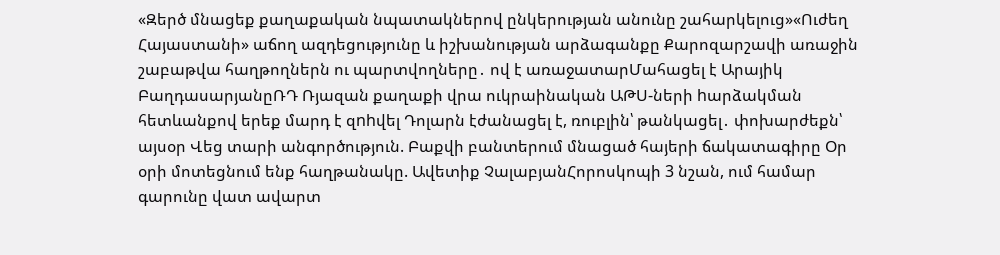«Զերծ մնացեք քաղաքական նպատակներով ընկերության անունը շահարկելուց»«Ուժեղ Հայաստանի» աճող ազդեցությունը և իշխանության արձագանքը Քարոզարշավի առաջին շաբաթվա հաղթողներն ու պարտվողները․ ով է առաջատարՄահացել է Արայիկ ԲաղդասարյանըՌԴ Ռյազան քաղաքի վրա ուկրաինական ԱԹՍ-ների hարձակման հետևանքով երեք մարդ է զnhվել Դոլարն էժանացել է, ռուբլին՝ թանկացել․ փոխարժեքն՝ այսօր Վեց տարի անգործություն. Բաքվի բանտերում մնացած հայերի ճակատագիրը Օր օրի մոտեցնում ենք հաղթանակը. Ավետիք ՉալաբյանՀորոսկոպի 3 նշան, ում համար գարունը վատ ավարտ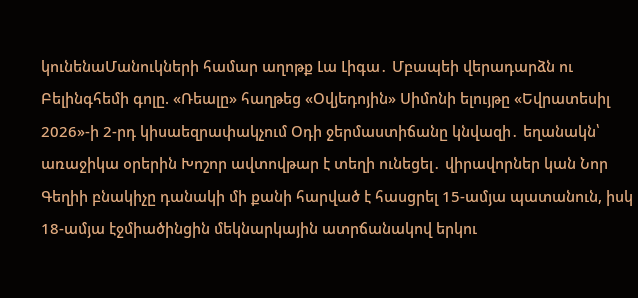կունենաՄանուկների համար աղոթք Լա Լիգա․ Մբապեի վերադարձն ու Բելինգհեմի գոլը. «Ռեալը» հաղթեց «Օվյեդոյին» Սիմոնի ելույթը «Եվրատեսիլ 2026»-ի 2-րդ կիսաեզրափակչում Օդի ջերմաստիճանը կնվազի․ եղանակն՝ առաջիկա օրերին Խոշոր ավտովթար է տեղի ունեցել․ վիրավորներ կան Նոր Գեղիի բնակիչը դանակի մի քանի հարված է հասցրել 15-ամյա պատանուն, իսկ 18-ամյա էջմիածինցին մեկնարկային ատրճանակով երկու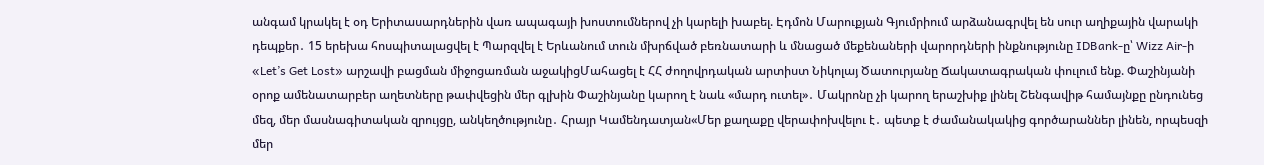անգամ կրակել է օդ Երիտասարդներին վառ ապագայի խոստումներով չի կարելի խաբել. Էդմոն Մարուքյան Գյումրիում արձանագրվել են սուր աղիքային վարակի դեպքեր․ 15 երեխա հոսպիտալացվել է Պարզվել է Երևանում տուն մխրճված բեռնատարի և մնացած մեքենաների վարորդների ինքնությունը IDBank-ը՝ Wizz Air-ի «Let’s Get Lost» արշավի բացման միջոցառման աջակիցՄահացել է ՀՀ ժողովրդական արտիստ Նիկոլայ Ծատուրյանը Ճակատագրական փուլում ենք. Փաշինյանի օրոք ամենատարբեր աղետները թափվեցին մեր գլխին Փաշինյանը կարող է նաև «մարդ ուտել»․ Մակրոնը չի կարող երաշխիք լինել Շենգավիթ համայնքը ընդունեց մեզ, մեր մասնագիտական զրույցը, անկեղծությունը․ Հրայր Կամենդատյան«Մեր քաղաքը վերափոխվելու է․ պետք է ժամանակակից գործարաններ լինեն, որպեսզի մեր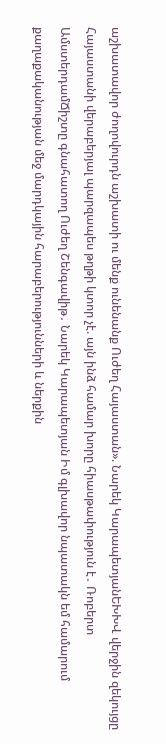աշխատավոր ժողովուրդն աշխատի ու մենք ունենանք Ուժեղ Հայաստան». Նարեկ ԿարապետյանԵԽԽՎ վերջին զեկույցը Հայաստանի վերաբերյալ պարզապես թղթի կտոր չէ. այն ինձ համար խորը հիասթափություն է․ Ռոբերտ ԱմստերդամՃիշտը գնահատող Ուժեղ Շենգավիթ․ Նարեկ Կարապետյան Իմ գլխավոր նպատակն եմ համարում քաղաքականության մեջ մարդկային հարաբերությունների և ներքին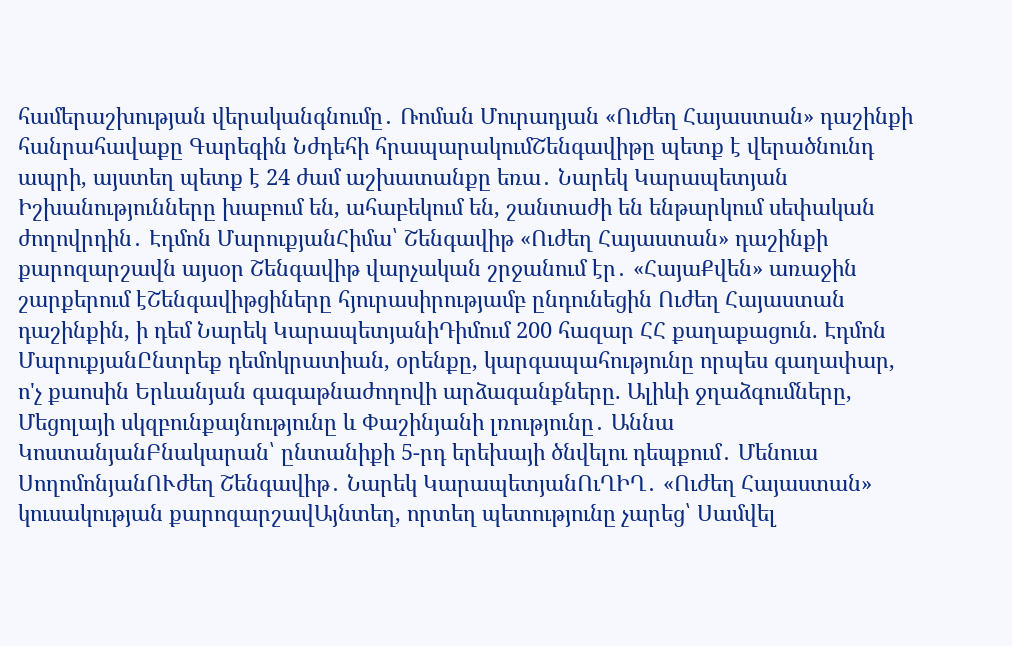համերաշխության վերականգնումը․ Ռոման Մուրադյան «Ուժեղ Հայաստան» դաշինքի հանրահավաքը Գարեգին Նժդեհի հրապարակումՇենգավիթը պետք է վերածնունդ ապրի, այստեղ պետք է 24 ժամ աշխատանքը եռա․ Նարեկ Կարապետյան Իշխանությունները խաբում են, ահաբեկում են, շանտաժի են ենթարկում սեփական ժողովրդին․ Էդմոն ՄարուքյանՀիմա՝ Շենգավիթ «Ուժեղ Հայաստան» դաշինքի քարոզարշավն այսօր Շենգավիթ վարչական շրջանում էր․ «ՀայաՔվեն» առաջին շարքերում էՇենգավիթցիները հյուրասիրությամբ ընդունեցին Ուժեղ Հայաստան դաշինքին, ի դեմ Նարեկ ԿարապետյանիԴիմում 200 հազար ՀՀ քաղաքացուն. Էդմոն ՄարուքյանԸնտրեք դեմոկրատիան, օրենքը, կարգապահությունը որպես գաղափար, ո'չ քաոսին Երևանյան գագաթնաժողովի արձագանքները. Ալիևի ջղաձգումները, Մեցոլայի սկզբունքայնությունը և Փաշինյանի լռությունը․ Աննա ԿոստանյանԲնակարան՝ ընտանիքի 5-րդ երեխայի ծնվելու դեպքում․ Մենուա ՍողոմոնյանՈՒժեղ Շենգավիթ․ Նարեկ ԿարապետյանՈւՂԻՂ․ «Ուժեղ Հայաստան» կուսակության քարոզարշավԱյնտեղ, որտեղ պետությունը չարեց՝ Սամվել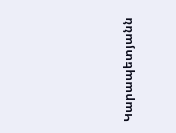Կարապետյանն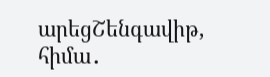արեցՇենգավիթ, հիմա․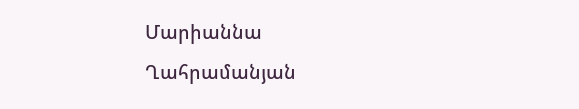Մարիաննա Ղահրամանյան